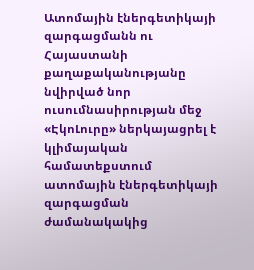Ատոմային էներգետիկայի զարգացմանն ու Հայաստանի քաղաքականությանը նվիրված նոր ուսումնասիրության մեջ «ԷկոԼուրը» ներկայացրել է կլիմայական համատեքստում ատոմային էներգետիկայի զարգացման ժամանակակից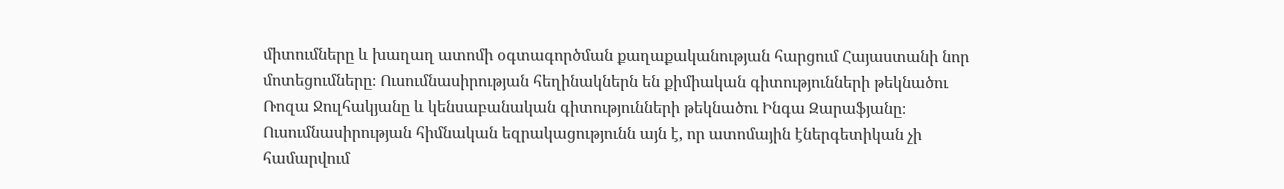միտումները և խաղաղ ատոմի օգտագործման քաղաքականության հարցում Հայաստանի նոր մոտեցումները։ Ուսումնասիրության հեղինակներն են քիմիական գիտությունների թեկնածու Ռոզա Ջուլհակյանը և կենսաբանական գիտությունների թեկնածու Ինգա Զարաֆյանը։
Ուսումնասիրության հիմնական եզրակացությունն այն է, որ ատոմային էներգետիկան չի համարվում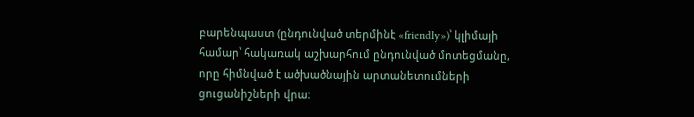բարենպաստ (ընդունված տերմինէ «friendly»)՝ կլիմայի համար՝ հակառակ աշխարհում ընդունված մոտեցմանը, որը հիմնված է ածխածնային արտանետումների ցուցանիշների վրա։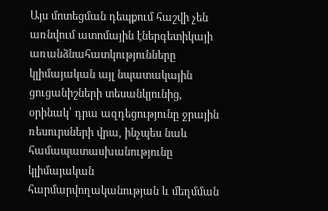Այս մոտեցման դեպքում հաշվի չեն առնվում ատոմային էներգետիկայի առանձնահատկությունները կլիմայական այլ նպատակային ցուցանիշների տեսանկյունից, օրինակ՝ դրա ազդեցությունը ջրային ռեսուրսների վրա, ինչպես նաև համապատասխանությունը կլիմայական հարմարվողականության և մեղմման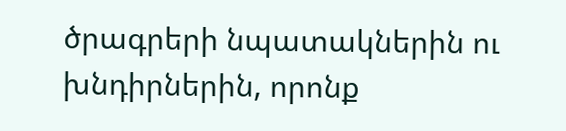ծրագրերի նպատակներին ու խնդիրներին, որոնք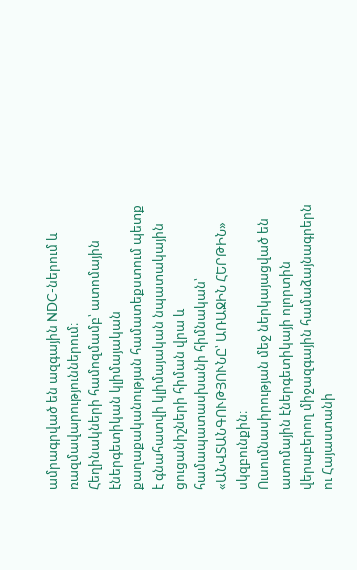ամրագրված են ազգային NDC-ներում և ռազմավարություններում։
Հեղինակների համոզմամբ՝ ատոմային էներգետիկան կլիմայական քաղաքականության համատեքստում պետք է գնահատվի կլիմայական նպատակային ցուցանիշների հիման վրա և համապատասխանի հիմնական՝ «ԱՆՎՏԱՆԳՈՒԹՅՈՒՆԸ՝ ԱՌԱՋԻՆ ՀԵՐԹԻՆ» սկզբունքին։
Ուսումնասիրության մեջ ներկայացված են ատոմային էներգետիկայի ոլորտին վերաբերող միջազգային համաձայնագրերն ու Հայաստանի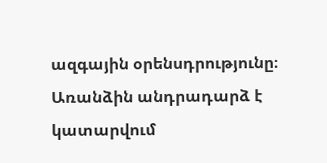ազգային օրենսդրությունը։ Առանձին անդրադարձ է կատարվում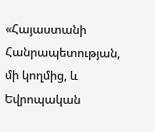«Հայաստանի Հանրապետության, մի կողմից, և Եվրոպական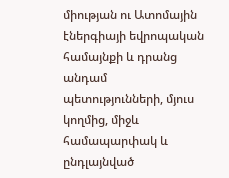միության ու Ատոմային էներգիայի եվրոպական համայնքի և դրանց անդամ պետությունների, մյուս կողմից, միջև համապարփակ և ընդլայնված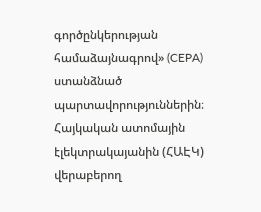գործընկերության համաձայնագրով» (CEPA) ստանձնած պարտավորություններին։
Հայկական ատոմային էլեկտրակայանին (ՀԱԷԿ) վերաբերող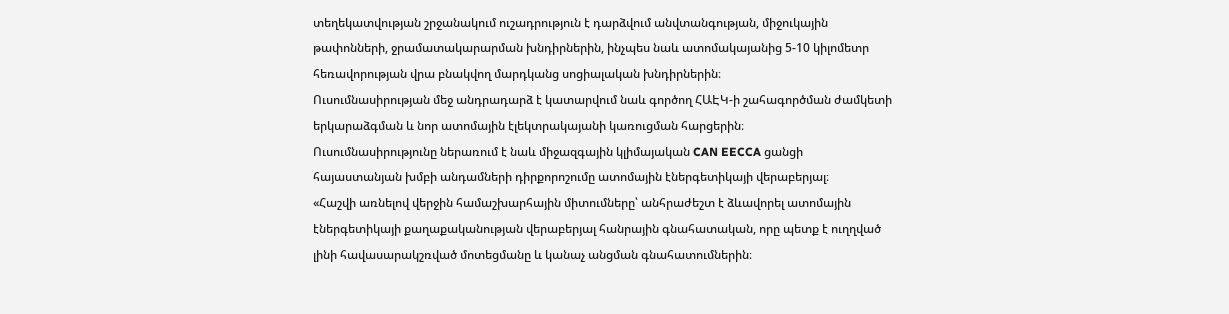տեղեկատվության շրջանակում ուշադրություն է դարձվում անվտանգության, միջուկային թափոնների, ջրամատակարարման խնդիրներին, ինչպես նաև ատոմակայանից 5-10 կիլոմետր հեռավորության վրա բնակվող մարդկանց սոցիալական խնդիրներին։
Ուսումնասիրության մեջ անդրադարձ է կատարվում նաև գործող ՀԱԷԿ-ի շահագործման ժամկետի երկարաձգման և նոր ատոմային էլեկտրակայանի կառուցման հարցերին։
Ուսումնասիրությունը ներառում է նաև միջազգային կլիմայական CAN EECCA ցանցի հայաստանյան խմբի անդամների դիրքորոշումը ատոմային էներգետիկայի վերաբերյալ։
«Հաշվի առնելով վերջին համաշխարհային միտումները՝ անհրաժեշտ է ձևավորել ատոմային էներգետիկայի քաղաքականության վերաբերյալ հանրային գնահատական, որը պետք է ուղղված լինի հավասարակշռված մոտեցմանը և կանաչ անցման գնահատումներին։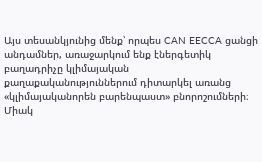Այս տեսանկյունից մենք՝ որպես CAN EECCA ցանցի անդամներ, առաջարկում ենք էներգետիկ բաղադրիչը կլիմայական քաղաքականություններում դիտարկել առանց «կլիմայականորեն բարենպաստ» բնորոշումների։ Միակ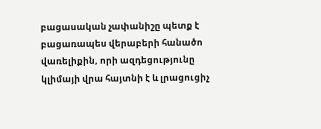բացասական չափանիշը պետք է բացառապես վերաբերի հանածո վառելիքին, որի ազդեցությունը կլիմայի վրա հայտնի է և լրացուցիչ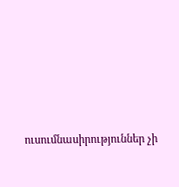ուսումնասիրություններ չի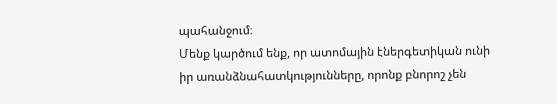պահանջում։
Մենք կարծում ենք, որ ատոմային էներգետիկան ունի իր առանձնահատկությունները, որոնք բնորոշ չեն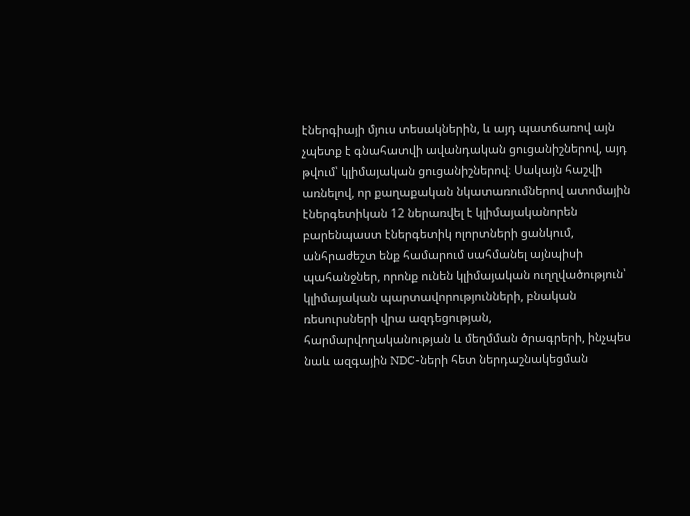էներգիայի մյուս տեսակներին, և այդ պատճառով այն չպետք է գնահատվի ավանդական ցուցանիշներով, այդ թվում՝ կլիմայական ցուցանիշներով։ Սակայն հաշվի առնելով, որ քաղաքական նկատառումներով ատոմային էներգետիկան 12 ներառվել է կլիմայականորեն բարենպաստ էներգետիկ ոլորտների ցանկում, անհրաժեշտ ենք համարում սահմանել այնպիսի պահանջներ, որոնք ունեն կլիմայական ուղղվածություն՝ կլիմայական պարտավորությունների, բնական ռեսուրսների վրա ազդեցության, հարմարվողականության և մեղմման ծրագրերի, ինչպես նաև ազգային NDC-ների հետ ներդաշնակեցման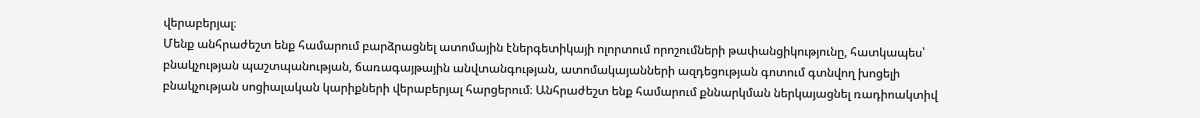վերաբերյալ։
Մենք անհրաժեշտ ենք համարում բարձրացնել ատոմային էներգետիկայի ոլորտում որոշումների թափանցիկությունը, հատկապես՝ բնակչության պաշտպանության, ճառագայթային անվտանգության, ատոմակայանների ազդեցության գոտում գտնվող խոցելի բնակչության սոցիալական կարիքների վերաբերյալ հարցերում։ Անհրաժեշտ ենք համարում քննարկման ներկայացնել ռադիոակտիվ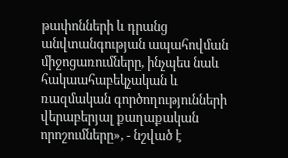թափոնների և դրանց անվտանգության ապահովման միջոցառումները, ինչպես նաև հակաահաբեկչական և ռազմական գործողությունների վերաբերյալ քաղաքական որոշումները», - նշված է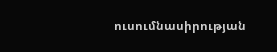ուսումնասիրության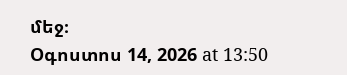մեջ։
Օգոստոս 14, 2026 at 13:50